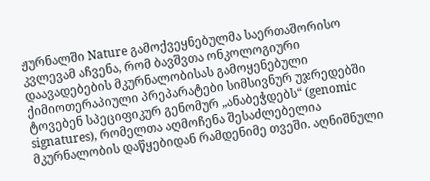ჟურნალში Nature გამოქვეყნებულმა საერთაშორისო კვლევამ აჩვენა, რომ ბავშვთა ონკოლოგიური დაავადებების მკურნალობისას გამოყენებული ქიმიოთერაპიული პრეპარატები სიმსივნურ უჯრედებში ტოვებენ სპეციფიკურ გენომურ „ანაბეჭდებს“ (genomic signatures), რომელთა აღმოჩენა შესაძლებელია მკურნალობის დაწყებიდან რამდენიმე თვეში. აღნიშნული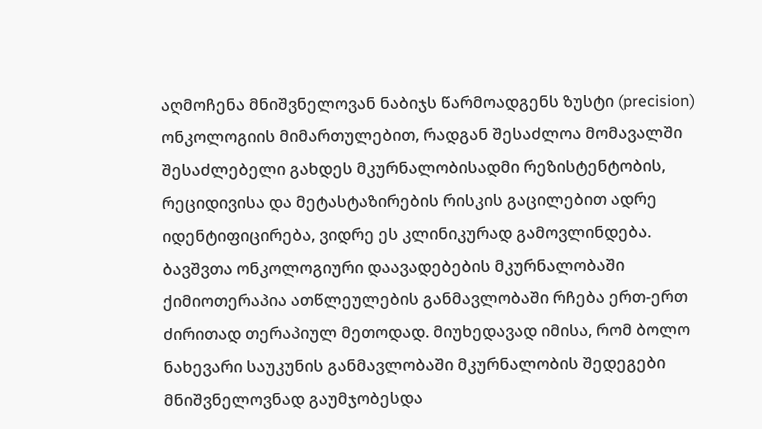აღმოჩენა მნიშვნელოვან ნაბიჯს წარმოადგენს ზუსტი (precision) ონკოლოგიის მიმართულებით, რადგან შესაძლოა მომავალში შესაძლებელი გახდეს მკურნალობისადმი რეზისტენტობის, რეციდივისა და მეტასტაზირების რისკის გაცილებით ადრე იდენტიფიცირება, ვიდრე ეს კლინიკურად გამოვლინდება.
ბავშვთა ონკოლოგიური დაავადებების მკურნალობაში ქიმიოთერაპია ათწლეულების განმავლობაში რჩება ერთ-ერთ ძირითად თერაპიულ მეთოდად. მიუხედავად იმისა, რომ ბოლო ნახევარი საუკუნის განმავლობაში მკურნალობის შედეგები მნიშვნელოვნად გაუმჯობესდა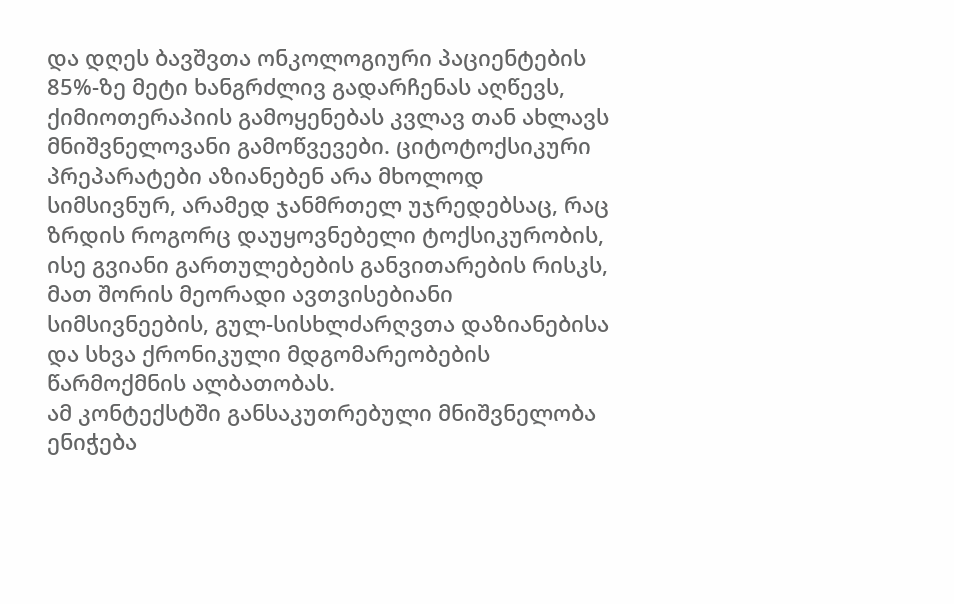და დღეს ბავშვთა ონკოლოგიური პაციენტების 85%-ზე მეტი ხანგრძლივ გადარჩენას აღწევს, ქიმიოთერაპიის გამოყენებას კვლავ თან ახლავს მნიშვნელოვანი გამოწვევები. ციტოტოქსიკური პრეპარატები აზიანებენ არა მხოლოდ სიმსივნურ, არამედ ჯანმრთელ უჯრედებსაც, რაც ზრდის როგორც დაუყოვნებელი ტოქსიკურობის, ისე გვიანი გართულებების განვითარების რისკს, მათ შორის მეორადი ავთვისებიანი სიმსივნეების, გულ-სისხლძარღვთა დაზიანებისა და სხვა ქრონიკული მდგომარეობების წარმოქმნის ალბათობას.
ამ კონტექსტში განსაკუთრებული მნიშვნელობა ენიჭება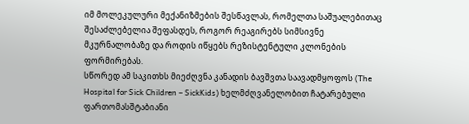იმ მოლეკულური მექანიზმების შესწავლას, რომელთა საშუალებითაც შესაძლებელია შეფასდეს, როგორ რეაგირებს სიმსივნე მკურნალობაზე და როდის იწყებს რეზისტენტული კლონების ფორმირებას.
სწორედ ამ საკითხს მიეძღვნა კანადის ბავშვთა საავადმყოფოს (The Hospital for Sick Children – SickKids) ხელმძღვანელობით ჩატარებული ფართომასშტაბიანი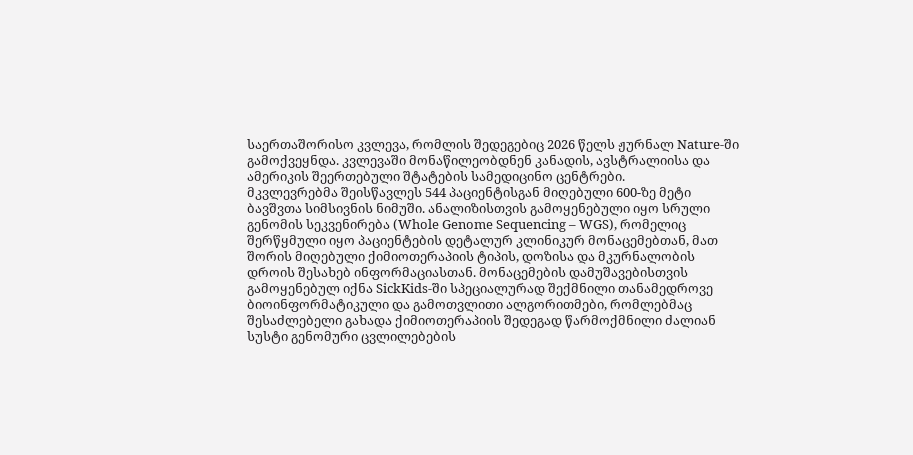საერთაშორისო კვლევა, რომლის შედეგებიც 2026 წელს ჟურნალ Nature-ში გამოქვეყნდა. კვლევაში მონაწილეობდნენ კანადის, ავსტრალიისა და ამერიკის შეერთებული შტატების სამედიცინო ცენტრები.
მკვლევრებმა შეისწავლეს 544 პაციენტისგან მიღებული 600-ზე მეტი ბავშვთა სიმსივნის ნიმუში. ანალიზისთვის გამოყენებული იყო სრული გენომის სეკვენირება (Whole Genome Sequencing – WGS), რომელიც შერწყმული იყო პაციენტების დეტალურ კლინიკურ მონაცემებთან, მათ შორის მიღებული ქიმიოთერაპიის ტიპის, დოზისა და მკურნალობის დროის შესახებ ინფორმაციასთან. მონაცემების დამუშავებისთვის გამოყენებულ იქნა SickKids-ში სპეციალურად შექმნილი თანამედროვე ბიოინფორმატიკული და გამოთვლითი ალგორითმები, რომლებმაც შესაძლებელი გახადა ქიმიოთერაპიის შედეგად წარმოქმნილი ძალიან სუსტი გენომური ცვლილებების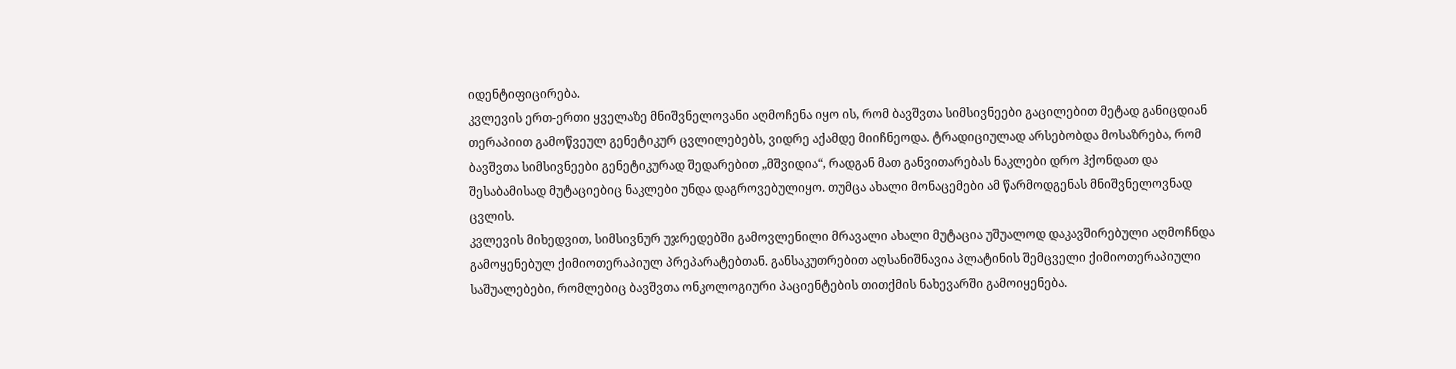იდენტიფიცირება.
კვლევის ერთ-ერთი ყველაზე მნიშვნელოვანი აღმოჩენა იყო ის, რომ ბავშვთა სიმსივნეები გაცილებით მეტად განიცდიან თერაპიით გამოწვეულ გენეტიკურ ცვლილებებს, ვიდრე აქამდე მიიჩნეოდა. ტრადიციულად არსებობდა მოსაზრება, რომ ბავშვთა სიმსივნეები გენეტიკურად შედარებით „მშვიდია“, რადგან მათ განვითარებას ნაკლები დრო ჰქონდათ და შესაბამისად მუტაციებიც ნაკლები უნდა დაგროვებულიყო. თუმცა ახალი მონაცემები ამ წარმოდგენას მნიშვნელოვნად ცვლის.
კვლევის მიხედვით, სიმსივნურ უჯრედებში გამოვლენილი მრავალი ახალი მუტაცია უშუალოდ დაკავშირებული აღმოჩნდა გამოყენებულ ქიმიოთერაპიულ პრეპარატებთან. განსაკუთრებით აღსანიშნავია პლატინის შემცველი ქიმიოთერაპიული საშუალებები, რომლებიც ბავშვთა ონკოლოგიური პაციენტების თითქმის ნახევარში გამოიყენება.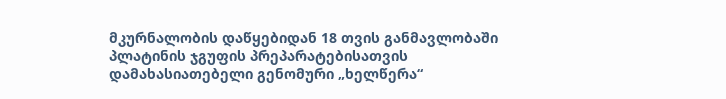მკურნალობის დაწყებიდან 18 თვის განმავლობაში პლატინის ჯგუფის პრეპარატებისათვის დამახასიათებელი გენომური „ხელწერა“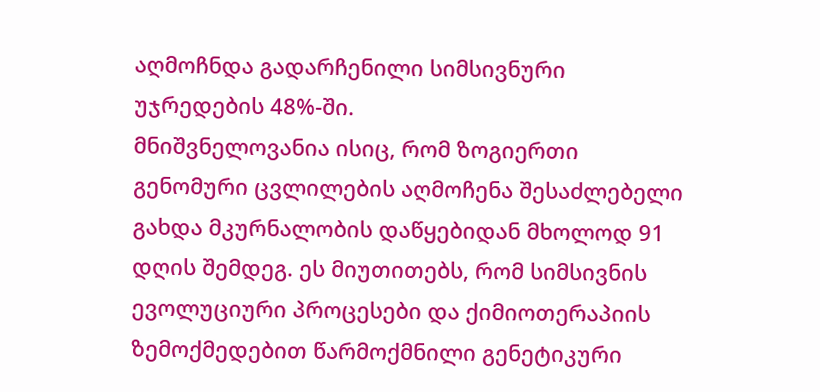აღმოჩნდა გადარჩენილი სიმსივნური უჯრედების 48%-ში.
მნიშვნელოვანია ისიც, რომ ზოგიერთი გენომური ცვლილების აღმოჩენა შესაძლებელი გახდა მკურნალობის დაწყებიდან მხოლოდ 91 დღის შემდეგ. ეს მიუთითებს, რომ სიმსივნის ევოლუციური პროცესები და ქიმიოთერაპიის ზემოქმედებით წარმოქმნილი გენეტიკური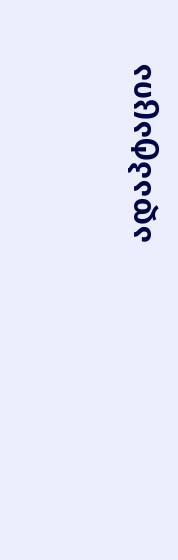ადაპტაცია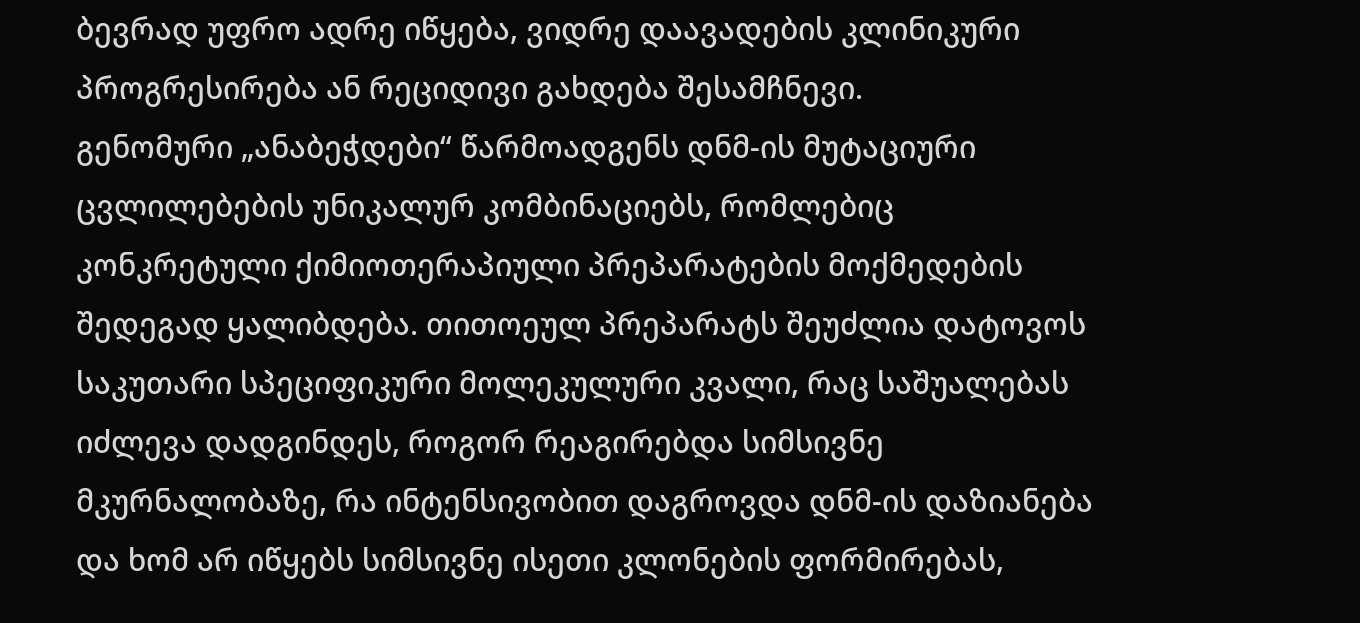ბევრად უფრო ადრე იწყება, ვიდრე დაავადების კლინიკური პროგრესირება ან რეციდივი გახდება შესამჩნევი.
გენომური „ანაბეჭდები“ წარმოადგენს დნმ-ის მუტაციური ცვლილებების უნიკალურ კომბინაციებს, რომლებიც კონკრეტული ქიმიოთერაპიული პრეპარატების მოქმედების შედეგად ყალიბდება. თითოეულ პრეპარატს შეუძლია დატოვოს საკუთარი სპეციფიკური მოლეკულური კვალი, რაც საშუალებას იძლევა დადგინდეს, როგორ რეაგირებდა სიმსივნე მკურნალობაზე, რა ინტენსივობით დაგროვდა დნმ-ის დაზიანება და ხომ არ იწყებს სიმსივნე ისეთი კლონების ფორმირებას,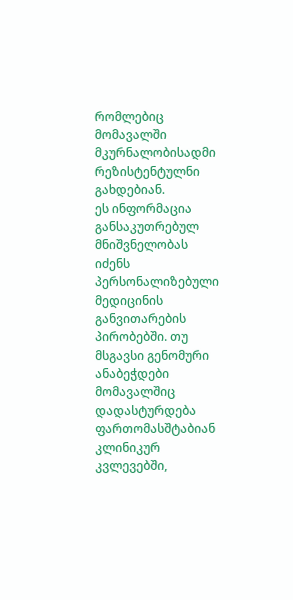რომლებიც მომავალში მკურნალობისადმი რეზისტენტულნი გახდებიან.
ეს ინფორმაცია განსაკუთრებულ მნიშვნელობას იძენს პერსონალიზებული მედიცინის განვითარების პირობებში. თუ მსგავსი გენომური ანაბეჭდები მომავალშიც დადასტურდება ფართომასშტაბიან კლინიკურ კვლევებში,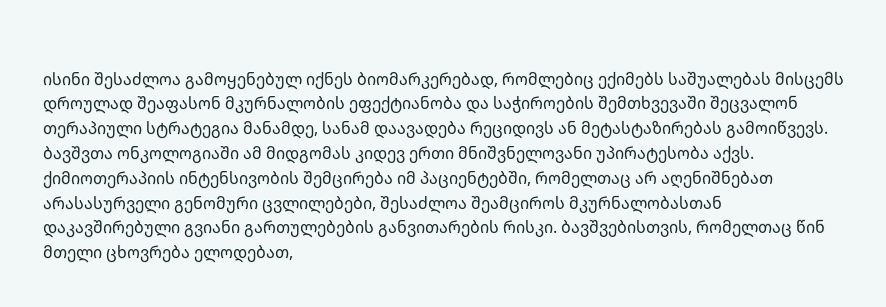ისინი შესაძლოა გამოყენებულ იქნეს ბიომარკერებად, რომლებიც ექიმებს საშუალებას მისცემს დროულად შეაფასონ მკურნალობის ეფექტიანობა და საჭიროების შემთხვევაში შეცვალონ თერაპიული სტრატეგია მანამდე, სანამ დაავადება რეციდივს ან მეტასტაზირებას გამოიწვევს.
ბავშვთა ონკოლოგიაში ამ მიდგომას კიდევ ერთი მნიშვნელოვანი უპირატესობა აქვს. ქიმიოთერაპიის ინტენსივობის შემცირება იმ პაციენტებში, რომელთაც არ აღენიშნებათ არასასურველი გენომური ცვლილებები, შესაძლოა შეამციროს მკურნალობასთან დაკავშირებული გვიანი გართულებების განვითარების რისკი. ბავშვებისთვის, რომელთაც წინ მთელი ცხოვრება ელოდებათ,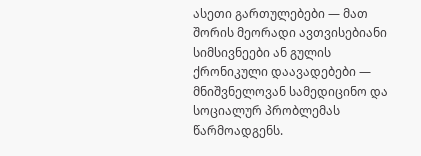ასეთი გართულებები — მათ შორის მეორადი ავთვისებიანი სიმსივნეები ან გულის ქრონიკული დაავადებები — მნიშვნელოვან სამედიცინო და სოციალურ პრობლემას წარმოადგენს.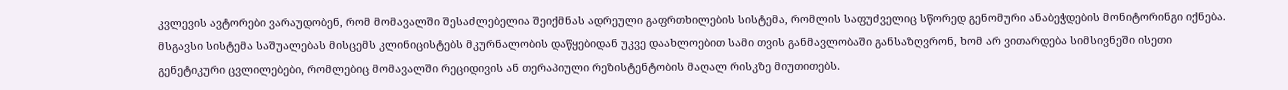კვლევის ავტორები ვარაუდობენ, რომ მომავალში შესაძლებელია შეიქმნას ადრეული გაფრთხილების სისტემა, რომლის საფუძველიც სწორედ გენომური ანაბეჭდების მონიტორინგი იქნება. მსგავსი სისტემა საშუალებას მისცემს კლინიცისტებს მკურნალობის დაწყებიდან უკვე დაახლოებით სამი თვის განმავლობაში განსაზღვრონ, ხომ არ ვითარდება სიმსივნეში ისეთი გენეტიკური ცვლილებები, რომლებიც მომავალში რეციდივის ან თერაპიული რეზისტენტობის მაღალ რისკზე მიუთითებს.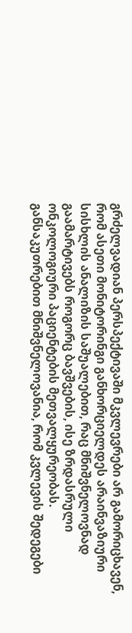გრძელვადიან პერსპექტივაში მკვლევრები არ გამორიცხავენ, რომ ასეთი მონიტორინგი განხორციელდეს არაინვაზიური სისხლის ანალიზის საშუალებით, რაც მნიშვნელოვნად გაამარტივებს როგორც ბავშვების, ისე ზრდასრული ონკოლოგიური პაციენტების მეთვალყურეობას. განსაკუთრებით მნიშვნელოვანია, რომ კვლევის შედეგები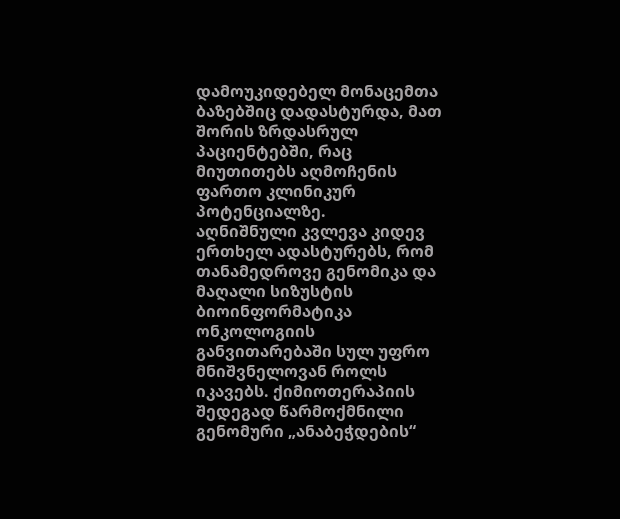დამოუკიდებელ მონაცემთა ბაზებშიც დადასტურდა, მათ შორის ზრდასრულ პაციენტებში, რაც მიუთითებს აღმოჩენის ფართო კლინიკურ პოტენციალზე.
აღნიშნული კვლევა კიდევ ერთხელ ადასტურებს, რომ თანამედროვე გენომიკა და მაღალი სიზუსტის ბიოინფორმატიკა ონკოლოგიის განვითარებაში სულ უფრო მნიშვნელოვან როლს იკავებს. ქიმიოთერაპიის შედეგად წარმოქმნილი გენომური „ანაბეჭდების“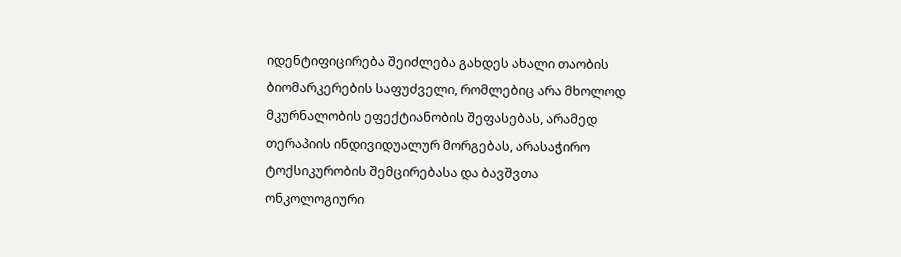იდენტიფიცირება შეიძლება გახდეს ახალი თაობის ბიომარკერების საფუძველი, რომლებიც არა მხოლოდ მკურნალობის ეფექტიანობის შეფასებას, არამედ თერაპიის ინდივიდუალურ მორგებას, არასაჭირო ტოქსიკურობის შემცირებასა და ბავშვთა ონკოლოგიური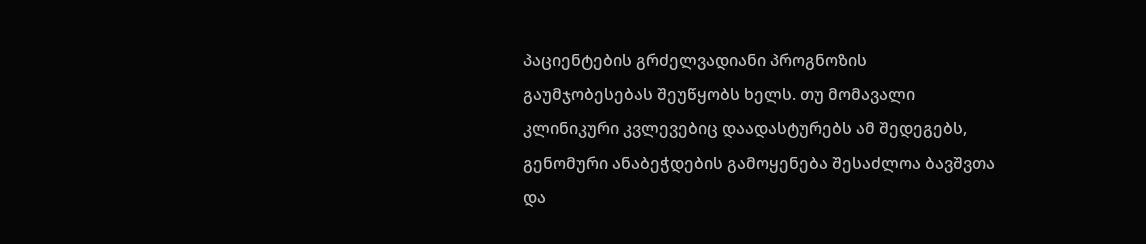პაციენტების გრძელვადიანი პროგნოზის გაუმჯობესებას შეუწყობს ხელს. თუ მომავალი კლინიკური კვლევებიც დაადასტურებს ამ შედეგებს, გენომური ანაბეჭდების გამოყენება შესაძლოა ბავშვთა და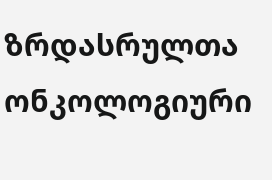ზრდასრულთა ონკოლოგიური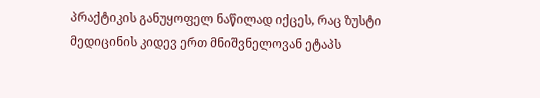პრაქტიკის განუყოფელ ნაწილად იქცეს, რაც ზუსტი მედიცინის კიდევ ერთ მნიშვნელოვან ეტაპს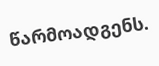წარმოადგენს.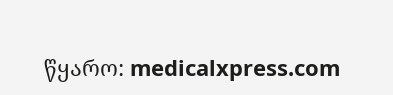წყარო: medicalxpress.com